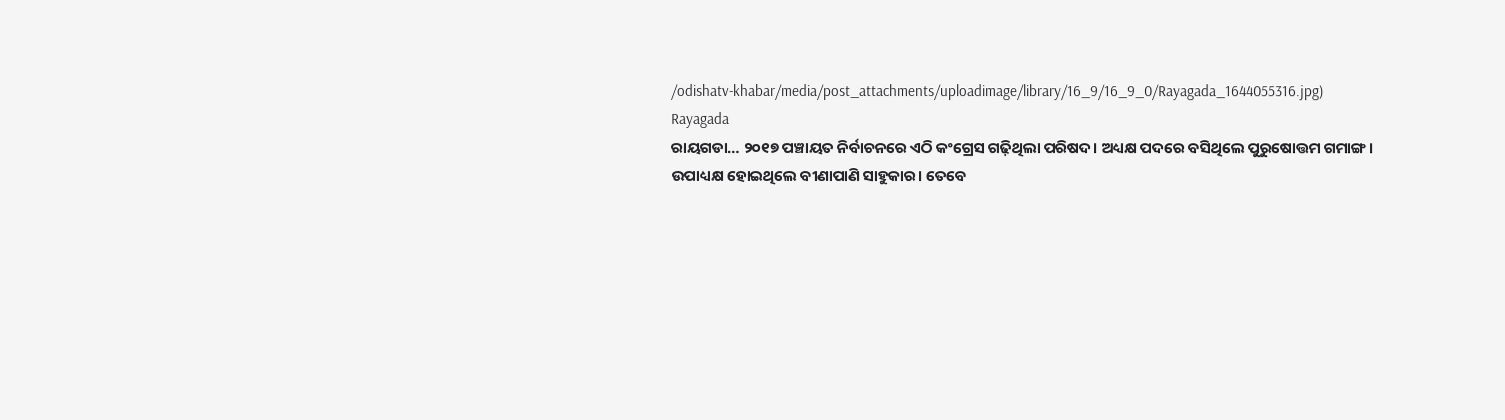/odishatv-khabar/media/post_attachments/uploadimage/library/16_9/16_9_0/Rayagada_1644055316.jpg)
Rayagada
ରାୟଗଡା… ୨୦୧୭ ପଞ୍ଚାୟତ ନିର୍ବାଚନରେ ଏଠି କଂଗ୍ରେସ ଗଢ଼ିଥିଲା ପରିଷଦ। ଅଧ୍ୟକ୍ଷ ପଦରେ ବସିଥିଲେ ପୁରୁଷୋତ୍ତମ ଗମାଙ୍ଗ। ଉପାଧ୍ୟକ୍ଷ ହୋଇଥିଲେ ବୀଣାପାଣି ସାହୁକାର। ତେବେ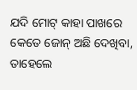ଯଦି ମୋଟ୍ କାହା ପାଖରେ କେତେ ଜୋନ୍ ଅଛି ଦେଖିବା, ତାହେଲେ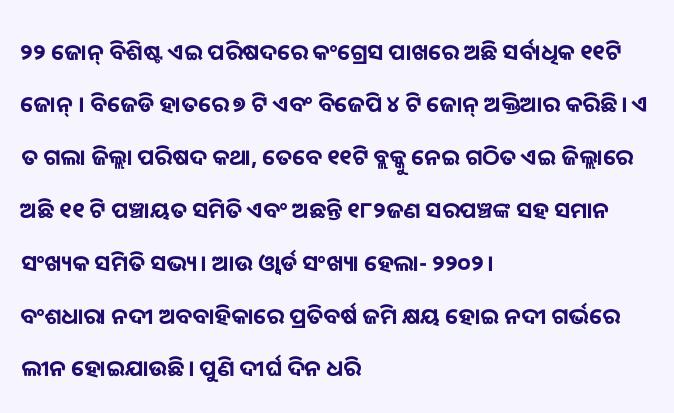୨୨ ଜୋନ୍ ବିଶିଷ୍ଟ ଏଇ ପରିଷଦରେ କଂଗ୍ରେସ ପାଖରେ ଅଛି ସର୍ବାଧିକ ୧୧ଟି ଜୋନ୍ । ବିଜେଡି ହାତରେ ୭ ଟି ଏବଂ ବିଜେପି ୪ ଟି ଜୋନ୍ ଅକ୍ତିଆର କରିଛି। ଏ ତ ଗଲା ଜିଲ୍ଲା ପରିଷଦ କଥା, ତେବେ ୧୧ଟି ବ୍ଲକ୍କୁ ନେଇ ଗଠିତ ଏଇ ଜିଲ୍ଲାରେ ଅଛି ୧୧ ଟି ପଞ୍ଚାୟତ ସମିତି ଏବଂ ଅଛନ୍ତି ୧୮୨ଜଣ ସରପଞ୍ଚଙ୍କ ସହ ସମାନ ସଂଖ୍ୟକ ସମିତି ସଭ୍ୟ। ଆଉ ଓ୍ୱାର୍ଡ ସଂଖ୍ୟା ହେଲା- ୨୨୦୨।
ବଂଶଧାରା ନଦୀ ଅବବାହିକାରେ ପ୍ରତିବର୍ଷ ଜମି କ୍ଷୟ ହୋଇ ନଦୀ ଗର୍ଭରେ ଲୀନ ହୋଇଯାଉଛି। ପୁଣି ଦୀର୍ଘ ଦିନ ଧରି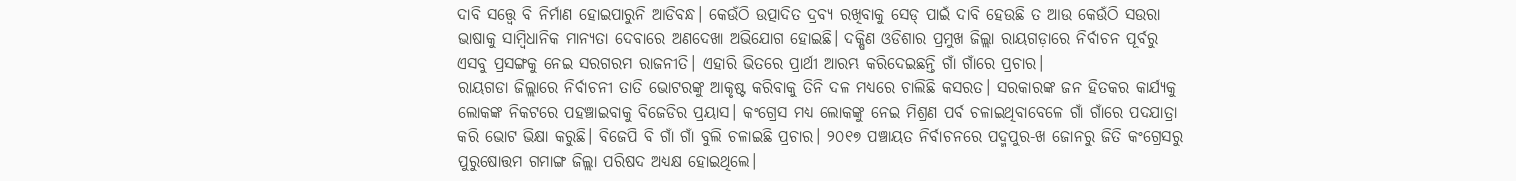ଦାବି ସତ୍ତ୍ୱେ ବି ନିର୍ମାଣ ହୋଇପାରୁନି ଆଡିବନ୍ଧ। କେଉଁଠି ଉତ୍ପାଦିତ ଦ୍ରବ୍ୟ ରଖିବାକୁ ସେଡ୍ ପାଇଁ ଦାବି ହେଉଛି ତ ଆଉ କେଉଁଠି ସଉରା ଭାଷାକୁ ସାମ୍ବିଧାନିକ ମାନ୍ୟତା ଦେବାରେ ଅଣଦେଖା ଅଭିଯୋଗ ହୋଇଛି। ଦକ୍ଷିଣ ଓଡିଶାର ପ୍ରମୁଖ ଜିଲ୍ଲା ରାୟଗଡ଼ାରେ ନିର୍ବାଚନ ପୂର୍ବରୁ ଏସବୁ ପ୍ରସଙ୍ଗକୁ ନେଇ ସରଗରମ ରାଜନୀତି। ଏହାରି ଭିତରେ ପ୍ରାର୍ଥୀ ଆରମ୍ଭ କରିଦେଇଛନ୍ତି ଗାଁ ଗାଁରେ ପ୍ରଚାର।
ରାୟଗଡା ଜିଲ୍ଲାରେ ନିର୍ବାଚନୀ ତାତି ଭୋଟରଙ୍କୁ ଆକୃଷ୍ଟ କରିବାକୁ ତିନି ଦଳ ମଧ୍ୟରେ ଚାଲିଛି କସରତ। ସରକାରଙ୍କ ଜନ ହିତକର କାର୍ଯ୍ୟକୁ ଲୋକଙ୍କ ନିକଟରେ ପହଞ୍ଚାଇବାକୁ ବିଜେଡିର ପ୍ରୟାସ। କଂଗ୍ରେସ ମଧ୍ୟ ଲୋକଙ୍କୁ ନେଇ ମିଶ୍ରଣ ପର୍ବ ଚଳାଇଥିବାବେଳେ ଗାଁ ଗାଁରେ ପଦଯାତ୍ରା କରି ଭୋଟ ଭିକ୍ଷା କରୁଛି। ବିଜେପି ବି ଗାଁ ଗାଁ ବୁଲି ଚଳାଇଛି ପ୍ରଚାର। ୨୦୧୭ ପଞ୍ଚାୟତ ନିର୍ବାଚନରେ ପଦ୍ମପୁର-ଖ ଜୋନରୁ ଜିତି କଂଗ୍ରେସରୁ ପୁରୁଷୋତ୍ତମ ଗମାଙ୍ଗ ଜିଲ୍ଲା ପରିଷଦ ଅଧ୍ୟକ୍ଷ ହୋଇଥିଲେ।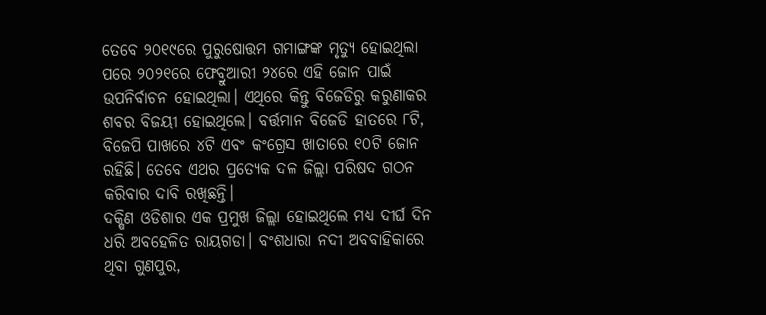ତେବେ ୨୦୧୯ରେ ପୁରୁଷୋତ୍ତମ ଗମାଙ୍ଗଙ୍କ ମୃତ୍ୟୁ ହୋଇଥିଲା ପରେ ୨୦୨୧ରେ ଫେବ୍ରୁଆରୀ ୨୪ରେ ଏହି ଜୋନ ପାଇଁ ଉପନିର୍ବାଚନ ହୋଇଥିଲା। ଏଥିରେ କିନ୍ତୁ ବିଜେଡିରୁ କରୁଣାକର ଶବର ବିଜୟୀ ହୋଇଥିଲେ। ବର୍ତ୍ତମାନ ବିଜେଡି ହାତରେ ୮ଟି, ବିଜେପି ପାଖରେ ୪ଟି ଏବଂ କଂଗ୍ରେସ ଖାତାରେ ୧୦ଟି ଜୋନ ରହିଛି। ତେବେ ଏଥର ପ୍ରତ୍ୟେକ ଦଳ ଜିଲ୍ଲା ପରିଷଦ ଗଠନ କରିବାର ଦାବି ରଖିଛନ୍ତି।
ଦକ୍ଷିଣ ଓଡିଶାର ଏକ ପ୍ରମୁଖ ଜିଲ୍ଲା ହୋଇଥିଲେ ମଧ୍ୟ ଦୀର୍ଘ ଦିନ ଧରି ଅବହେଳିତ ରାୟଗଡା। ବଂଶଧାରା ନଦୀ ଅବବାହିକାରେ ଥିବା ଗୁଣପୁର,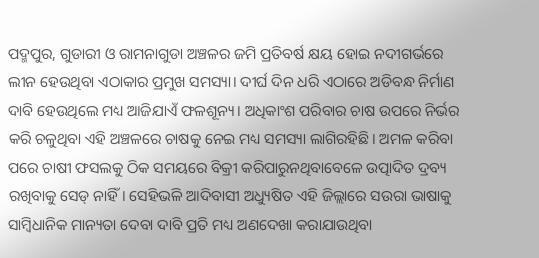ପଦ୍ମପୁର, ଗୁଡାରୀ ଓ ରାମନାଗୁଡା ଅଞ୍ଚଳର ଜମି ପ୍ରତିବର୍ଷ କ୍ଷୟ ହୋଇ ନଦୀଗର୍ଭରେ ଲୀନ ହେଉଥିବା ଏଠାକାର ପ୍ରମୁଖ ସମସ୍ୟା। ଦୀର୍ଘ ଦିନ ଧରି ଏଠାରେ ଅଡିବନ୍ଧ ନିର୍ମାଣ ଦାବି ହେଉଥିଲେ ମଧ୍ୟ ଆଜିଯାଏଁ ଫଳଶୂନ୍ୟ। ଅଧିକାଂଶ ପରିବାର ଚାଷ ଉପରେ ନିର୍ଭର କରି ଚଳୁଥିବା ଏହି ଅଞ୍ଚଳରେ ଚାଷକୁ ନେଇ ମଧ୍ୟ ସମସ୍ୟା ଲାଗିରହିଛି। ଅମଳ କରିବା ପରେ ଚାଷୀ ଫସଲକୁ ଠିକ ସମୟରେ ବିକ୍ରୀ କରିପାରୁନଥିବାବେଳେ ଉତ୍ପାଦିତ ଦ୍ରବ୍ୟ ରଖିବାକୁ ସେଡ୍ ନାହିଁ। ସେହିଭଳି ଆଦିବାସୀ ଅଧ୍ୟୁଷିତ ଏହି ଜିଲ୍ଲାରେ ସଉରା ଭାଷାକୁ ସାମ୍ବିଧାନିକ ମାନ୍ୟତା ଦେବା ଦାବି ପ୍ରତି ମଧ୍ୟ ଅଣଦେଖା କରାଯାଉଥିବା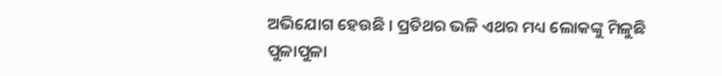ଅଭିଯୋଗ ହେଉଛି । ପ୍ରତିଥର ଭଳି ଏଥର ମଧ୍ୟ ଲୋକଙ୍କୁ ମିଳୁଛି ପୁଳାପୁଳା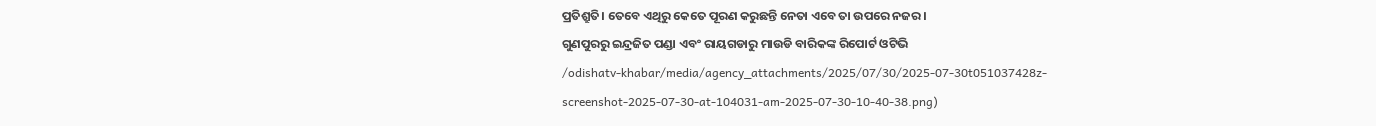ପ୍ରତିଶ୍ରୁତି। ତେବେ ଏଥିରୁ କେତେ ପୂରଣ କରୁଛନ୍ତି ନେତା ଏବେ ତା ଉପରେ ନଜର।
ଗୁଣପୁରରୁ ଇନ୍ଦ୍ରଜିତ ପଣ୍ଡା ଏବଂ ରାୟଗଡାରୁ ମାଉଡି ବାରିକଙ୍କ ରିପୋର୍ଟ ଓଟିଭି
/odishatv-khabar/media/agency_attachments/2025/07/30/2025-07-30t051037428z-screenshot-2025-07-30-at-104031-am-2025-07-30-10-40-38.png)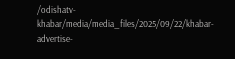/odishatv-khabar/media/media_files/2025/09/22/khabar-advertise-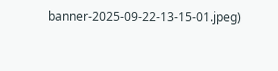banner-2025-09-22-13-15-01.jpeg)